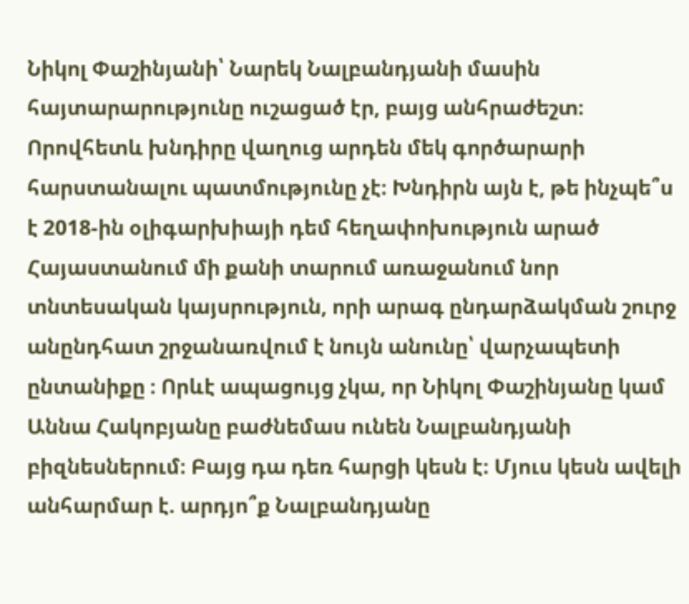Նիկոլ Փաշինյանի՝ Նարեկ Նալբանդյանի մասին հայտարարությունը ուշացած էր, բայց անհրաժեշտ։ Որովհետև խնդիրը վաղուց արդեն մեկ գործարարի հարստանալու պատմությունը չէ։ Խնդիրն այն է, թե ինչպե՞ս է 2018-ին օլիգարխիայի դեմ հեղափոխություն արած Հայաստանում մի քանի տարում առաջանում նոր տնտեսական կայսրություն, որի արագ ընդարձակման շուրջ անընդհատ շրջանառվում է նույն անունը՝ վարչապետի ընտանիքը ։ Որևէ ապացույց չկա, որ Նիկոլ Փաշինյանը կամ Աննա Հակոբյանը բաժնեմաս ունեն Նալբանդյանի բիզնեսներում։ Բայց դա դեռ հարցի կեսն է։ Մյուս կեսն ավելի անհարմար է. արդյո՞ք Նալբանդյանը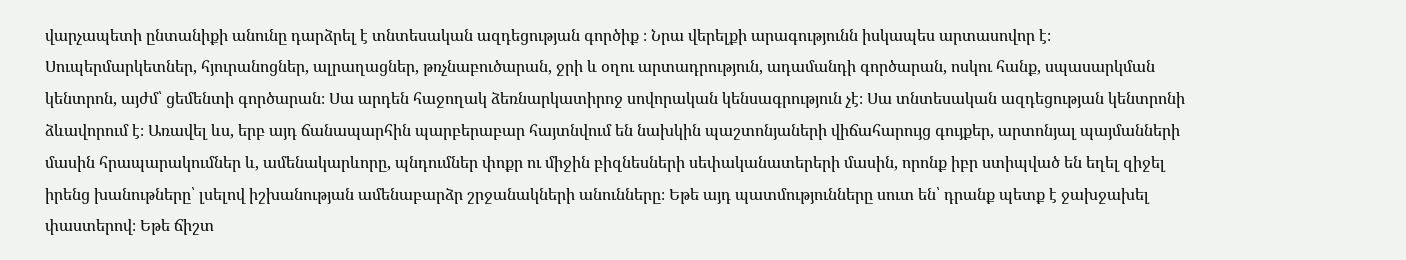վարչապետի ընտանիքի անունը դարձրել է տնտեսական ազդեցության գործիք ։ Նրա վերելքի արագությունն իսկապես արտասովոր է։ Սուպերմարկետներ, հյուրանոցներ, ալրաղացներ, թռչնաբուծարան, ջրի և օղու արտադրություն, ադամանդի գործարան, ոսկու հանք, սպասարկման կենտրոն, այժմ՝ ցեմենտի գործարան։ Սա արդեն հաջողակ ձեռնարկատիրոջ սովորական կենսագրություն չէ։ Սա տնտեսական ազդեցության կենտրոնի ձևավորում է։ Առավել ևս, երբ այդ ճանապարհին պարբերաբար հայտնվում են նախկին պաշտոնյաների վիճահարույց գույքեր, արտոնյալ պայմանների մասին հրապարակումներ և, ամենակարևորը, պնդումներ փոքր ու միջին բիզնեսների սեփականատերերի մասին, որոնք իբր ստիպված են եղել զիջել իրենց խանութները՝ լսելով իշխանության ամենաբարձր շրջանակների անունները։ Եթե այդ պատմությունները սուտ են՝ դրանք պետք է ջախջախել փաստերով։ Եթե ճիշտ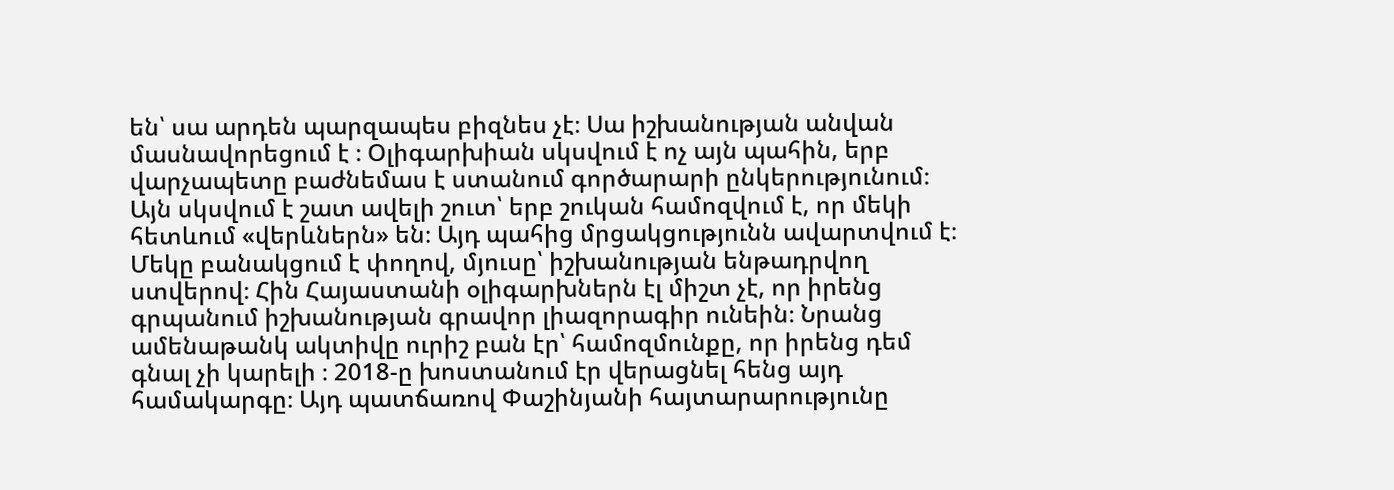են՝ սա արդեն պարզապես բիզնես չէ։ Սա իշխանության անվան մասնավորեցում է ։ Օլիգարխիան սկսվում է ոչ այն պահին, երբ վարչապետը բաժնեմաս է ստանում գործարարի ընկերությունում։ Այն սկսվում է շատ ավելի շուտ՝ երբ շուկան համոզվում է, որ մեկի հետևում «վերևներն» են։ Այդ պահից մրցակցությունն ավարտվում է։ Մեկը բանակցում է փողով, մյուսը՝ իշխանության ենթադրվող ստվերով։ Հին Հայաստանի օլիգարխներն էլ միշտ չէ, որ իրենց գրպանում իշխանության գրավոր լիազորագիր ունեին։ Նրանց ամենաթանկ ակտիվը ուրիշ բան էր՝ համոզմունքը, որ իրենց դեմ գնալ չի կարելի ։ 2018-ը խոստանում էր վերացնել հենց այդ համակարգը։ Այդ պատճառով Փաշինյանի հայտարարությունը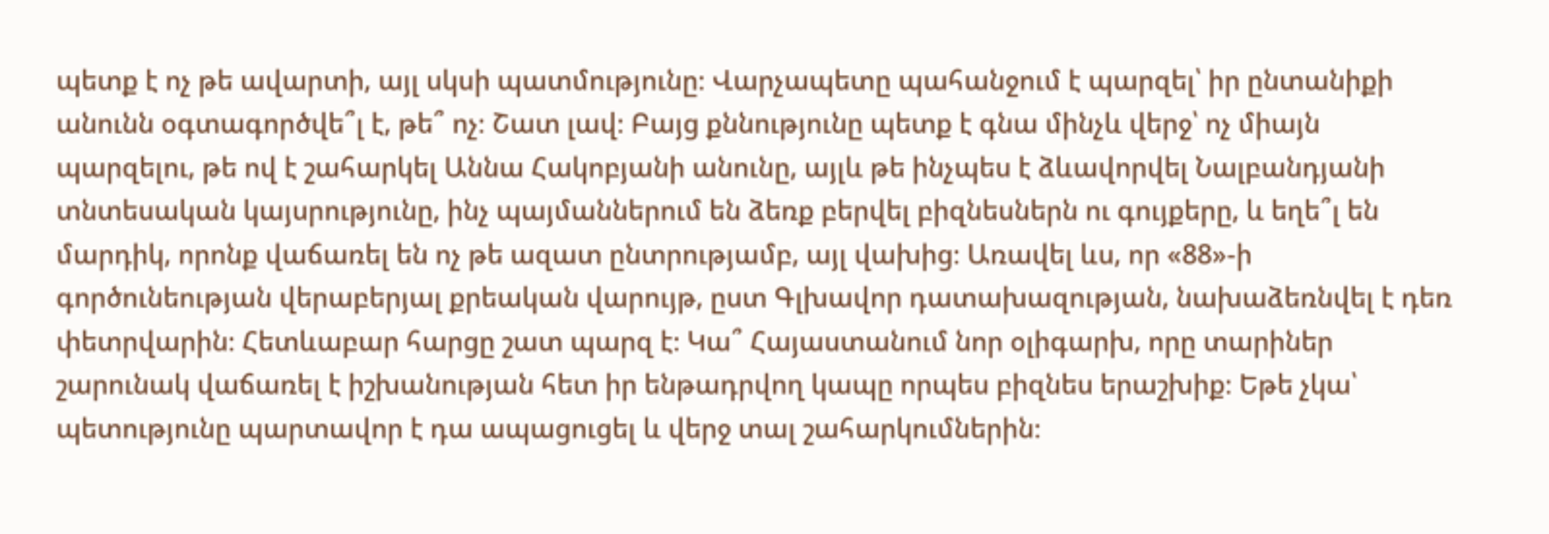պետք է ոչ թե ավարտի, այլ սկսի պատմությունը։ Վարչապետը պահանջում է պարզել՝ իր ընտանիքի անունն օգտագործվե՞լ է, թե՞ ոչ։ Շատ լավ։ Բայց քննությունը պետք է գնա մինչև վերջ՝ ոչ միայն պարզելու, թե ով է շահարկել Աննա Հակոբյանի անունը, այլև թե ինչպես է ձևավորվել Նալբանդյանի տնտեսական կայսրությունը, ինչ պայմաններում են ձեռք բերվել բիզնեսներն ու գույքերը, և եղե՞լ են մարդիկ, որոնք վաճառել են ոչ թե ազատ ընտրությամբ, այլ վախից։ Առավել ևս, որ «88»-ի գործունեության վերաբերյալ քրեական վարույթ, ըստ Գլխավոր դատախազության, նախաձեռնվել է դեռ փետրվարին։ Հետևաբար հարցը շատ պարզ է։ Կա՞ Հայաստանում նոր օլիգարխ, որը տարիներ շարունակ վաճառել է իշխանության հետ իր ենթադրվող կապը որպես բիզնես երաշխիք։ Եթե չկա՝ պետությունը պարտավոր է դա ապացուցել և վերջ տալ շահարկումներին։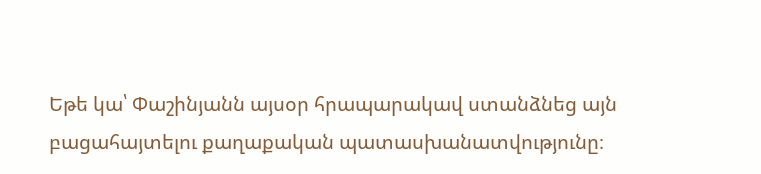Եթե կա՝ Փաշինյանն այսօր հրապարակավ ստանձնեց այն բացահայտելու քաղաքական պատասխանատվությունը։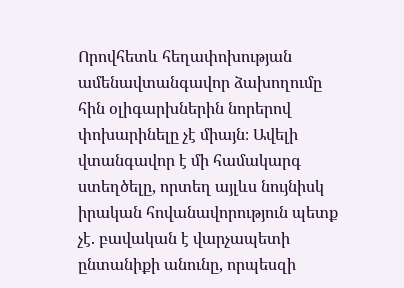Որովհետև հեղափոխության ամենավտանգավոր ձախողումը հին օլիգարխներին նորերով փոխարինելը չէ միայն։ Ավելի վտանգավոր է մի համակարգ ստեղծելը, որտեղ այլևս նույնիսկ իրական հովանավորություն պետք չէ. բավական է վարչապետի ընտանիքի անունը, որպեսզի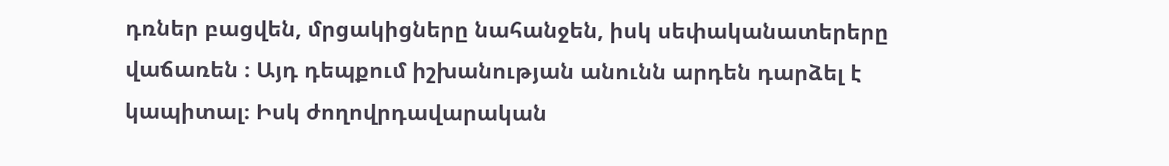դռներ բացվեն, մրցակիցները նահանջեն, իսկ սեփականատերերը վաճառեն ։ Այդ դեպքում իշխանության անունն արդեն դարձել է կապիտալ։ Իսկ ժողովրդավարական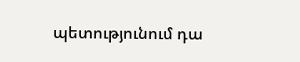պետությունում դա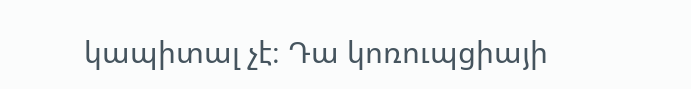կապիտալ չէ։ Դա կոռուպցիայի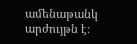ամենաթանկ արժույթն է։